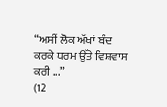“ਅਸੀਂ ਲੋਕ ਅੱਖਾਂ ਬੰਦ ਕਰਕੇ ਧਰਮ ਉੱਤੇ ਵਿਸ਼ਵਾਸ ਕਰੀ ...”
(12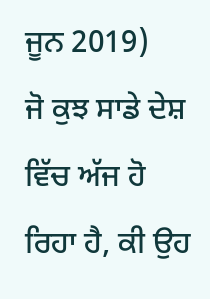ਜੂਨ 2019)
ਜੋ ਕੁਝ ਸਾਡੇ ਦੇਸ਼ ਵਿੱਚ ਅੱਜ ਹੋ ਰਿਹਾ ਹੈ, ਕੀ ਉਹ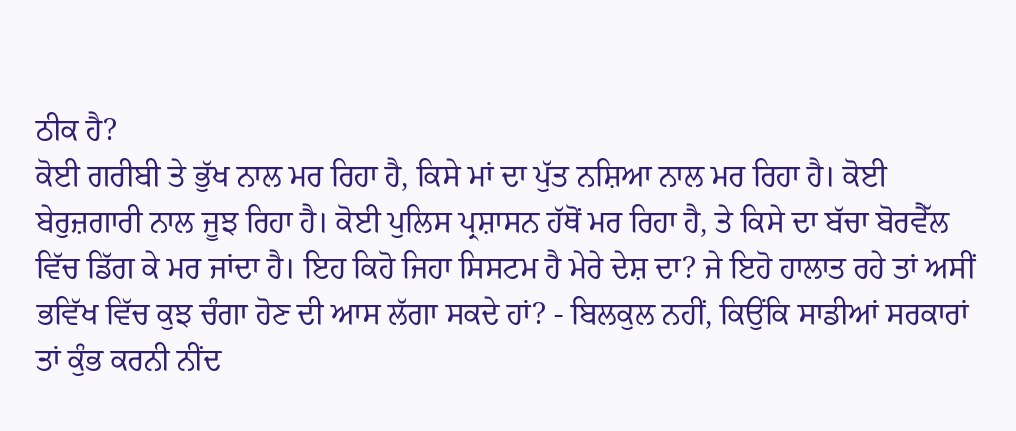ਠੀਕ ਹੈ?
ਕੋਈ ਗਰੀਬੀ ਤੇ ਭੁੱਖ ਨਾਲ ਮਰ ਰਿਹਾ ਹੈ, ਕਿਸੇ ਮਾਂ ਦਾ ਪੁੱਤ ਨਸ਼ਿਆ ਨਾਲ ਮਰ ਰਿਹਾ ਹੈ। ਕੋਈ ਬੇਰੁਜ਼ਗਾਰੀ ਨਾਲ ਜੂਝ ਰਿਹਾ ਹੈ। ਕੋਈ ਪੁਲਿਸ ਪ੍ਰਸ਼ਾਸਨ ਹੱਥੋਂ ਮਰ ਰਿਹਾ ਹੈ, ਤੇ ਕਿਸੇ ਦਾ ਬੱਚਾ ਬੋਰਵੈੱਲ ਵਿੱਚ ਡਿੱਗ ਕੇ ਮਰ ਜਾਂਦਾ ਹੈ। ਇਹ ਕਿਹੋ ਜਿਹਾ ਸਿਸਟਮ ਹੈ ਮੇਰੇ ਦੇਸ਼ ਦਾ? ਜੇ ਇਹੋ ਹਾਲਾਤ ਰਹੇ ਤਾਂ ਅਸੀਂ ਭਵਿੱਖ ਵਿੱਚ ਕੁਝ ਚੰਗਾ ਹੋਣ ਦੀ ਆਸ ਲੱਗਾ ਸਕਦੇ ਹਾਂ? - ਬਿਲਕੁਲ ਨਹੀਂ, ਕਿਉਂਕਿ ਸਾਡੀਆਂ ਸਰਕਾਰਾਂ ਤਾਂ ਕੁੰਭ ਕਰਨੀ ਨੀਂਦ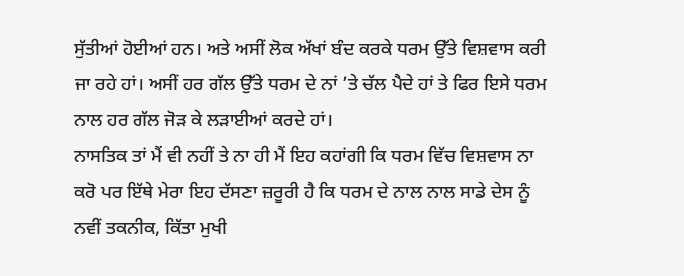ਸੁੱਤੀਆਂ ਹੋਈਆਂ ਹਨ। ਅਤੇ ਅਸੀਂ ਲੋਕ ਅੱਖਾਂ ਬੰਦ ਕਰਕੇ ਧਰਮ ਉੱਤੇ ਵਿਸ਼ਵਾਸ ਕਰੀ ਜਾ ਰਹੇ ਹਾਂ। ਅਸੀਂ ਹਰ ਗੱਲ ਉੱਤੇ ਧਰਮ ਦੇ ਨਾਂ ’ਤੇ ਚੱਲ ਪੈਦੇ ਹਾਂ ਤੇ ਫਿਰ ਇਸੇ ਧਰਮ ਨਾਲ ਹਰ ਗੱਲ ਜੋੜ ਕੇ ਲੜਾਈਆਂ ਕਰਦੇ ਹਾਂ।
ਨਾਸਤਿਕ ਤਾਂ ਮੈਂ ਵੀ ਨਹੀਂ ਤੇ ਨਾ ਹੀ ਮੈਂ ਇਹ ਕਹਾਂਗੀ ਕਿ ਧਰਮ ਵਿੱਚ ਵਿਸ਼ਵਾਸ ਨਾ ਕਰੋ ਪਰ ਇੱਥੇ ਮੇਰਾ ਇਹ ਦੱਸਣਾ ਜ਼ਰੂਰੀ ਹੈ ਕਿ ਧਰਮ ਦੇ ਨਾਲ ਨਾਲ ਸਾਡੇ ਦੇਸ ਨੂੰ ਨਵੀਂ ਤਕਨੀਕ, ਕਿੱਤਾ ਮੁਖੀ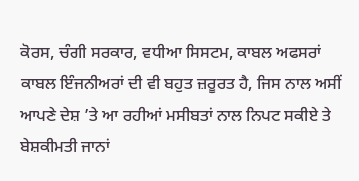ਕੋਰਸ, ਚੰਗੀ ਸਰਕਾਰ, ਵਧੀਆ ਸਿਸਟਮ, ਕਾਬਲ ਅਫਸਰਾਂ ਕਾਬਲ ਇੰਜਨੀਅਰਾਂ ਦੀ ਵੀ ਬਹੁਤ ਜ਼ਰੂਰਤ ਹੈ, ਜਿਸ ਨਾਲ ਅਸੀਂ ਆਪਣੇ ਦੇਸ਼ ’ਤੇ ਆ ਰਹੀਆਂ ਮਸੀਬਤਾਂ ਨਾਲ ਨਿਪਟ ਸਕੀਏ ਤੇ ਬੇਸ਼ਕੀਮਤੀ ਜਾਨਾਂ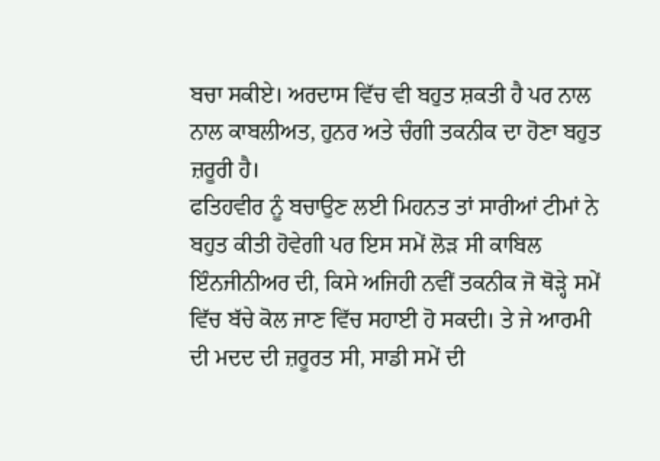ਬਚਾ ਸਕੀਏ। ਅਰਦਾਸ ਵਿੱਚ ਵੀ ਬਹੁਤ ਸ਼ਕਤੀ ਹੈ ਪਰ ਨਾਲ ਨਾਲ ਕਾਬਲੀਅਤ, ਹੁਨਰ ਅਤੇ ਚੰਗੀ ਤਕਨੀਕ ਦਾ ਹੋਣਾ ਬਹੁਤ ਜ਼ਰੂਰੀ ਹੈ।
ਫਤਿਹਵੀਰ ਨੂੰ ਬਚਾਉਣ ਲਈ ਮਿਹਨਤ ਤਾਂ ਸਾਰੀਆਂ ਟੀਮਾਂ ਨੇ ਬਹੁਤ ਕੀਤੀ ਹੋਵੇਗੀ ਪਰ ਇਸ ਸਮੇਂ ਲੋੜ ਸੀ ਕਾਬਿਲ ਇੰਨਜੀਨੀਅਰ ਦੀ, ਕਿਸੇ ਅਜਿਹੀ ਨਵੀਂ ਤਕਨੀਕ ਜੋ ਥੋੜ੍ਹੇ ਸਮੇਂ ਵਿੱਚ ਬੱਚੇ ਕੋਲ ਜਾਣ ਵਿੱਚ ਸਹਾਈ ਹੋ ਸਕਦੀ। ਤੇ ਜੇ ਆਰਮੀ ਦੀ ਮਦਦ ਦੀ ਜ਼ਰੂਰਤ ਸੀ, ਸਾਡੀ ਸਮੇਂ ਦੀ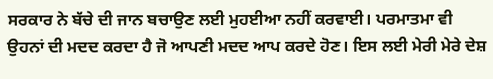ਸਰਕਾਰ ਨੇ ਬੱਚੇ ਦੀ ਜਾਨ ਬਚਾਉਣ ਲਈ ਮੁਹਈਆ ਨਹੀਂ ਕਰਵਾਈ। ਪਰਮਾਤਮਾ ਵੀ ਉਹਨਾਂ ਦੀ ਮਦਦ ਕਰਦਾ ਹੈ ਜੋ ਆਪਣੀ ਮਦਦ ਆਪ ਕਰਦੇ ਹੋਣ। ਇਸ ਲਈ ਮੇਰੀ ਮੇਰੇ ਦੇਸ਼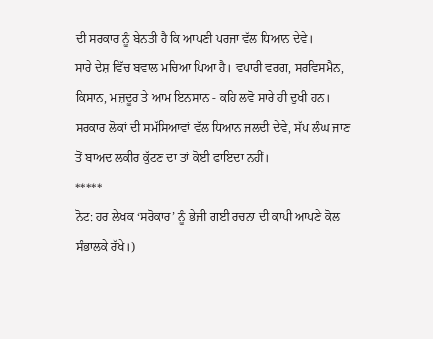ਦੀ ਸਰਕਾਰ ਨੂੰ ਬੇਨਤੀ ਹੈ ਕਿ ਆਪਣੀ ਪਰਜਾ ਵੱਲ ਧਿਆਨ ਦੇਵੇ।
ਸਾਰੇ ਦੇਸ਼ ਵਿੱਚ ਬਵਾਲ ਮਚਿਆ ਪਿਆ ਹੈ। ਵਪਾਰੀ ਵਰਗ, ਸਰਵਿਸਮੈਨ, ਕਿਸਾਨ, ਮਜ਼ਦੂਰ ਤੇ ਆਮ ਇਨਸਾਨ - ਕਹਿ ਲਵੋ ਸਾਰੇ ਹੀ ਦੁਖੀ ਹਨ। ਸਰਕਾਰ ਲੋਕਾਂ ਦੀ ਸਮੱਸਿਆਵਾਂ ਵੱਲ ਧਿਆਨ ਜਲਦੀ ਦੇਵੇ, ਸੱਪ ਲੰਘ ਜਾਣ ਤੋਂ ਬਾਅਦ ਲਕੀਰ ਕੁੱਟਣ ਦਾ ਤਾਂ ਕੋਈ ਫਾਇਦਾ ਨਹੀਂ।
*****
ਨੋਟ: ਹਰ ਲੇਖਕ ‘ਸਰੋਕਾਰ’ ਨੂੰ ਭੇਜੀ ਗਈ ਰਚਨਾ ਦੀ ਕਾਪੀ ਆਪਣੇ ਕੋਲ ਸੰਭਾਲਕੇ ਰੱਖੇ।)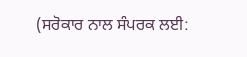(ਸਰੋਕਾਰ ਨਾਲ ਸੰਪਰਕ ਲਈ: